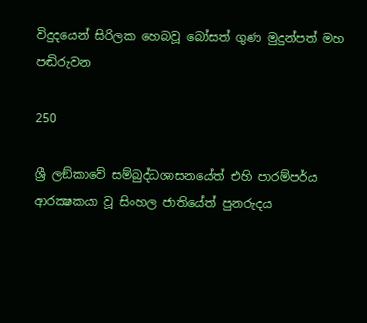විදුදයෙන් සිරිලක හෙබවූ බෝසත් ගුණ මුදුන්පත් මහ පඬිරුවන

250

ශ්‍රී ලඞ්කාවේ සම්බුද්ධශාසනයේත් එහි පාරම්පර්ය ආරක්‍ෂකයා වූ සිංහල ජාතියේත් පුනරුදය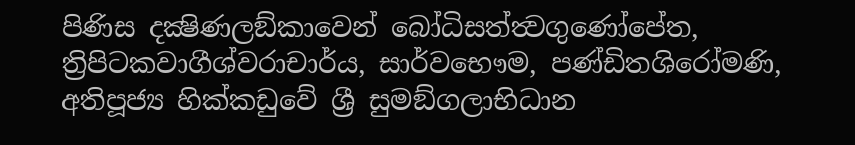පිණිස දක්‍ෂිණලඞ්කාවෙන් බෝධිසත්ත්‍වගුණෝපේත, ත්‍රිපිටකවාගීශ්වරාචාර්ය, සාර්වභෞම, පණ්ඩිතශිරෝමණි, අතිපූජ්‍ය හික්කඩුවේ ශ්‍රී සුමඞ්ගලාභිධාන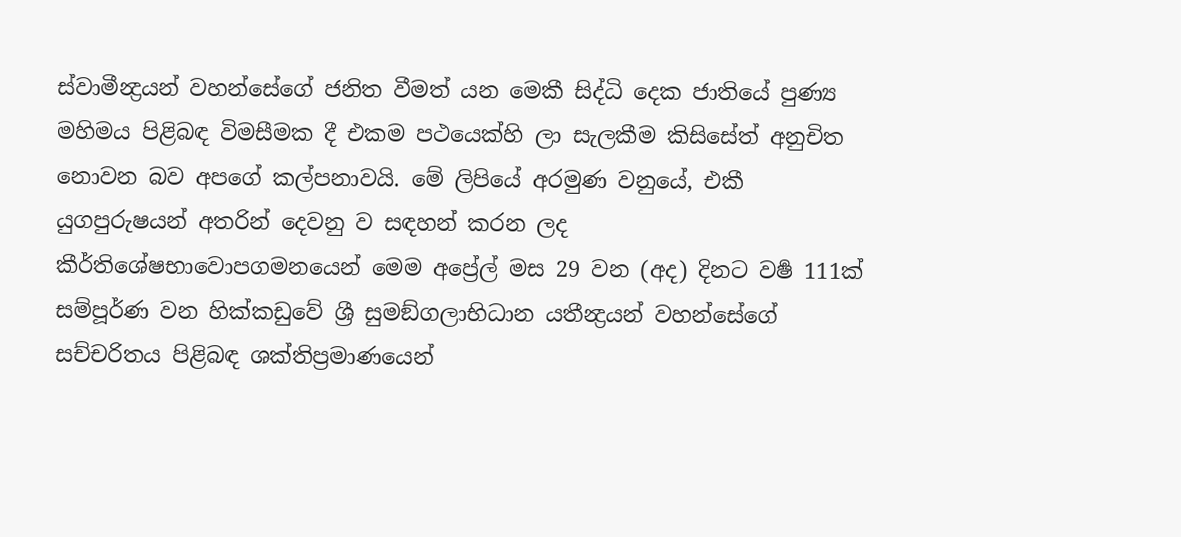ස්වාමීන්‍ද්‍රයන් වහන්සේගේ ජනිත වීමත් යන මෙකී සිද්ධි දෙක ජාතියේ පුණ්‍ය මහිමය පිළිබඳ විමසීමක දී එකම පථයෙක්හි ලා සැලකීම කිසිසේත් අනුචිත නොවන බව අපගේ කල්පනාවයි. මේ ලිපියේ අරමුණ වනුයේ, එකී යුගපුරුෂයන් අතරින් දෙවනු ව සඳහන් කරන ලද කීර්තිශේෂභාවොපගමනයෙන් මෙම අප්‍රේල් මස 29 වන (අද) දිනට වර්‍ෂ 111ක් සම්පූර්ණ වන හික්කඩුවේ ශ්‍රී සුමඞ්ගලාභිධාන යතීන්‍ද්‍රයන් වහන්සේගේ සච්චරිතය පිළිබඳ ශක්තිප්‍රමාණයෙන්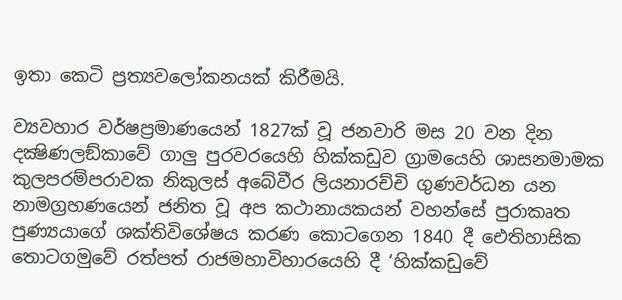ඉතා කෙටි ප්‍රත්‍යවලෝකනයක් කිරීමයි.

ව්‍යවහාර වර්ෂප්‍රමාණයෙන් 1827ක් වූ ජනවාරි මස 20 වන දින දක්‍ෂිණලඞ්කාවේ ගාලු පුරවරයෙහි හික්කඩුව ග්‍රාමයෙහි ශාසනමාමක කුලපරම්පරාවක නිකුලස් අබේවීර ලියනාරච්චි ගුණවර්ධන යන නාමග්‍රහණයෙන් ජනිත වූ අප කථානායකයන් වහන්සේ පුරාකෘත පුණ්‍යයාගේ ශක්තිවිශේෂය කරණ කොටගෙන 1840 දී ඓතිහාසික තොටගමුවේ රත්පත් රාජමහාවිහාරයෙහි දී ‘හික්කඩුවේ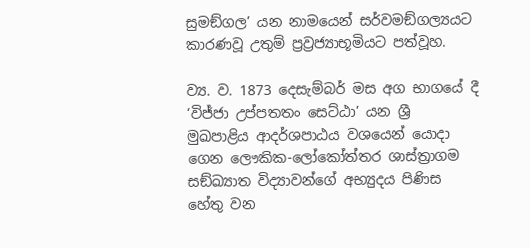සුමඞ්ගල’ යන නාමයෙන් සර්වමඞ්ගල්‍යයට කාරණවූ උතුම් ප්‍රව්‍රජ්‍යාභූමියට පත්වූහ.

ව්‍ය. ව. 1873 දෙසැම්බර් මස අග භාගයේ දී ‘විජ්ජා උප්පතතං සෙට්ඨා’ යන ශ්‍රී මුඛපාළිය ආදර්ශපාඨය වශයෙන් යොදා ගෙන ලෞකික-ලෝකෝත්තර ශාස්ත්‍රාගම සඞ්ඛ්‍යාත විද්‍යාවන්ගේ අභ්‍යුදය පිණිස හේතු වන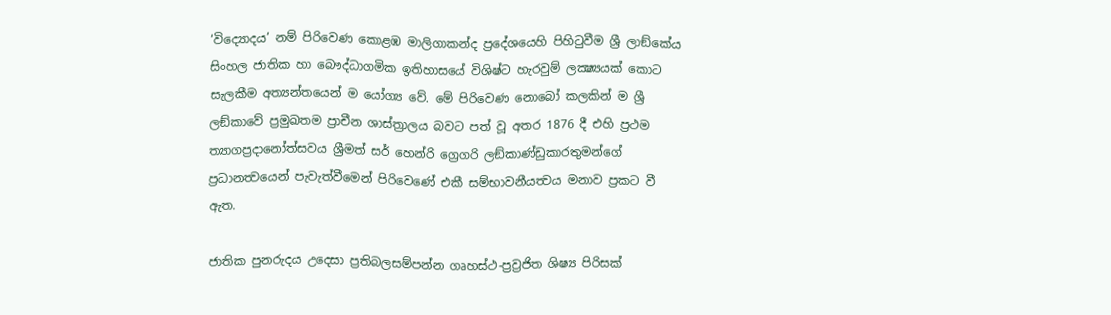‘විද්‍යොදය’ නම් පිරිවෙණ කොළඹ මාලිගාකන්ද ප්‍රදේශයෙහි පිහිටුවීම ශ්‍රී ලාඞ්කේය සිංහල ජාතික හා බෞද්ධාගමික ඉතිහාසයේ විශිෂ්ට හැරවුම් ලක්‍ෂ්‍යයක් කොට සැලකීම අත්‍යන්තයෙන් ම යෝග්‍ය වේ. මේ පිරිවෙණ නොබෝ කලකින් ම ශ්‍රී ලඞ්කාවේ ප්‍රමුඛතම ප්‍රාචීන ශාස්ත්‍රාලය බවට පත් වූ අතර 1876 දී එහි ප්‍රථම ත්‍යාගප්‍රදානෝත්සවය ශ්‍රීමත් සර් හෙන්රි ග්‍රෙගරි ලඞ්කාණ්ඩුකාරතුමන්ගේ ප්‍රධානත්‍වයෙන් පැවැත්වීමෙන් පිරිවෙණේ එකී සම්භාවනීයත්‍වය මනාව ප්‍රකට වී ඇත.

ජාතික පුනරුදය උදෙසා ප්‍රතිබලසම්පන්න ගෘහස්ථ-ප්‍රව්‍රජිත ශිෂ්‍ය පිරිසක්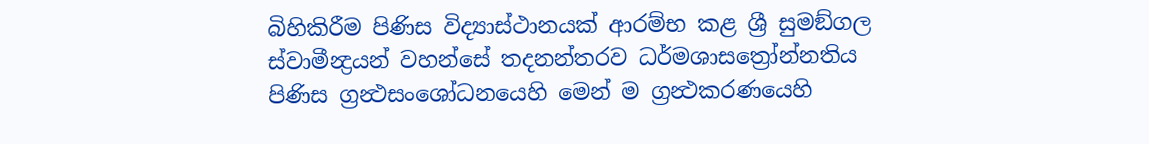බිහිකිරීම පිණිස විද්‍යාස්ථානයක් ආරම්භ කළ ශ්‍රී සුමඞ්ගල ස්වාමීන්‍ද්‍රයන් වහන්සේ තදනන්තරව ධර්මශාසත්‍රෝන්නතිය පිණිස ග්‍රන්‍ථසංශෝධනයෙහි මෙන් ම ග්‍රන්‍ථකරණයෙහි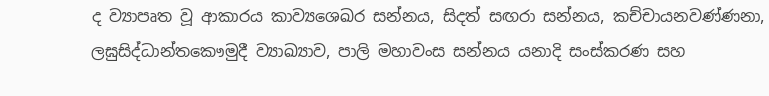ද ව්‍යාපෘත වූ ආකාරය කාව්‍යශෙඛර සන්නය, සිදත් සඟරා සන්නය, කච්චායනවණ්ණනා, ලඝුසිද්ධාන්තකෞමුදී ව්‍යාඛ්‍යාව, පාලි මහාවංස සන්නය යනාදි සංස්කරණ සහ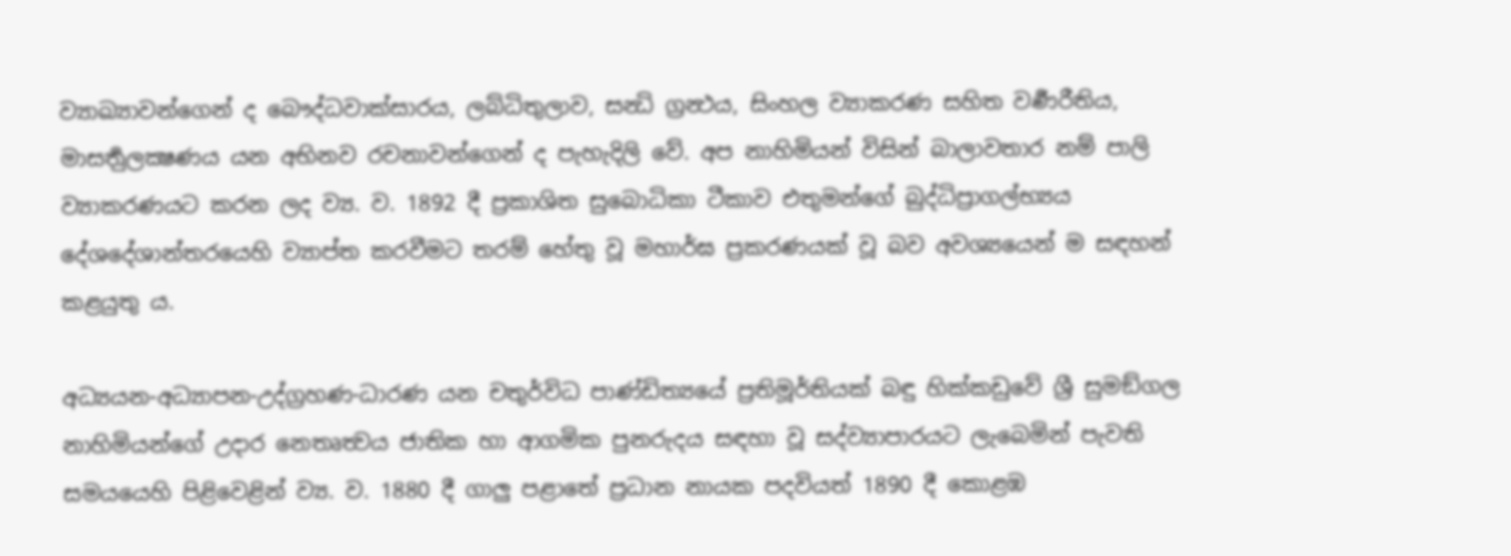ව්‍යාඛ්‍යාවන්ගෙන් ද බෞද්ධවාක්සාරය, ලබ්ධිතුලාව, සන්‍ධි ග්‍රන්‍ථය, සිංහල ව්‍යාකරණ සහිත වර්‍ණරීතිය, මාසර්‍තුලක්‍ෂණය යන අභිනව රචනාවන්ගෙන් ද පැහැදිලි වේ. අප නාහිමියන් විසින් බාලාවතාර නම් පාලි ව්‍යාකරණයට කරන ලද ව්‍ය. ව. 1892 දී ප්‍රකාශිත සුබොධිකා ටීකාව එතුමන්ගේ බුද්ධිප්‍රාගල්භ්‍යය දේශදේශාන්තරයෙහි ව්‍යාප්ත කරවීමට තරම් හේතු වූ මහාර්ඝ ප්‍රකරණයක් වූ බව අවශ්‍යයෙන් ම සඳහන් කළයුතු ය.

අධ්‍යයන-අධ්‍යාපන-උද්ග්‍රහණ-ධාරණ යන චතුර්විධ පාණ්ඩිත්‍යයේ ප්‍රතිමූර්තියක් බඳු හික්කඩුවේ ශ්‍රී සුමඞ්ගල නාහිමියන්ගේ උදාර නෙතෘත්‍වය ජාතික හා ආගමික පුනරුදය සඳහා වූ සද්ව්‍යාපාරයට ලැබෙමින් පැවති සමයයෙහි පිළිවෙළින් ව්‍ය. ව. 1880 දී ගාලු පළාතේ ප්‍රධාන නායක පදවියත් 1890 දී කොළඹ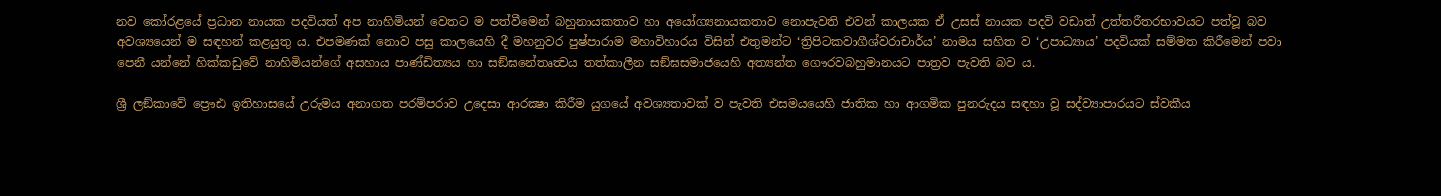නව කෝරළයේ ප්‍රධාන නායක පදවියත් අප නාහිමියන් වෙතට ම පත්වීමෙන් බහුනායකතාව හා අයෝග්‍යනායකතාව නොපැවති එවන් කාලයක ඒ උසස් නායක පදවි වඩාත් උත්තරීතරභාවයට පත්වූ බව අවශ්‍යයෙන් ම සඳහන් කළයුතු ය. එපමණක් නොව පසු කාලයෙහි දී මහනුවර පුෂ්පාරාම මහාවිහාරය විසින් එතුමන්ට ‘ත්‍රිපිටකවාගීශ්වරාචාර්ය’ නාමය සහිත ව ‘උපාධ්‍යාය’ පදවියක් සම්මත කිරීමෙන් පවා පෙනී යන්නේ හික්කඩුවේ නාහිමියන්ගේ අසහාය පාණ්ඩිත්‍යය හා සඞ්ඝනේතෘත්‍වය තත්කාලීන සඞ්ඝසමාජයෙහි අත්‍යන්ත ගෞරවබහුමානයට පාත්‍රව පැවති බව ය.

ශ්‍රී ලඞ්කාවේ ප්‍රෞඪ ඉතිහාසයේ උරුමය අනාගත පරම්පරාව උදෙසා ආරක්‍ෂා කිරීම යුගයේ අවශ්‍යතාවක් ව පැවති එසමයයෙහි ජාතික හා ආගමික පුනරුදය සඳහා වූ සද්ව්‍යාපාරයට ස්වකීය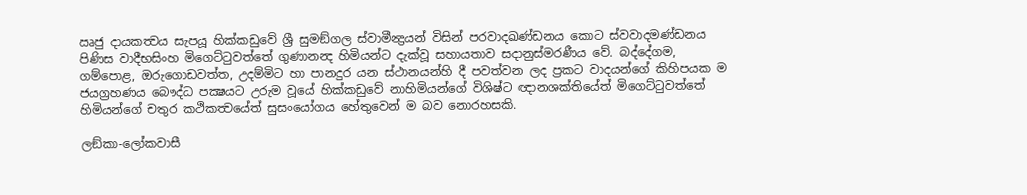ඍජු දායකත්‍වය සැපයූ හික්කඩුවේ ශ්‍රී සුමඞ්ගල ස්වාමීන්‍ද්‍රයන් විසින් පරවාදඛණ්ඩනය කොට ස්වවාදමණ්ඩනය පිණිස වාදීභසිංහ මිගෙට්ටුවත්තේ ගුණානන්‍ද හිමියන්ට දැක්වූ සහායතාව සදානුස්මරණීය වේ. බද්දේගම, ගම්පොළ, ඔරුගොඩවත්ත, උදම්මිට හා පානදුර යන ස්ථානයන්හි දී පවත්වන ලද ප්‍රකට වාදයන්ගේ කිහිපයක ම ජයග්‍රහණය බෞද්ධ පක්‍ෂයට උරුම වූයේ හික්කඩුවේ නාහිමියන්ගේ විශිෂ්ට ඥානශක්තියේත් මිගෙට්ටුවත්තේ හිමියන්ගේ චතුර කථිකත්‍වයේත් සුසංයෝගය හේතුවෙන් ම බව නොරහසකි.

ලඞ්කා-ලෝකවාසී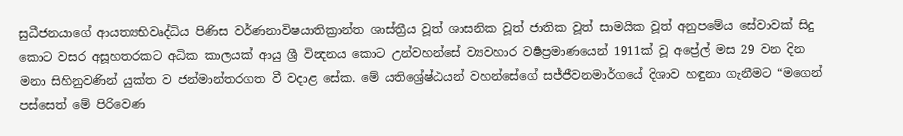සුධීජනයාගේ ආයත්‍යභිවෘද්ධිය පිණිස වර්ණනාවිෂයාතික්‍රාන්ත ශාස්ත්‍රීය වූත් ශාසනික වූත් ජාතික වූත් සාමයික වූත් අනුපමේය සේවාවක් සිදු කොට වසර අසූහතරකට අධික කාලයක් ආයු ශ්‍රී වින්‍දනය කොට උන්වහන්සේ ව්‍යවහාර වර්‍ෂප්‍රමාණයෙන් 1911ක් වූ අප්‍රේල් මස 29 වන දින මනා සිහිනුවණින් යුක්ත ව ජන්මාන්තරගත වී වදාළ සේක. මේ යතිශ්‍රේෂ්ඨයන් වහන්සේගේ සජ්ජීවනමාර්ගයේ දිශාව හඳුනා ගැනීමට “මගෙන් පස්සෙත් මේ පිරිවෙණ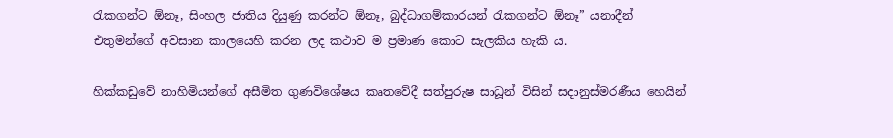රැකගන්ට ඕනෑ, සිංහල ජාතිය දියුණු කරන්ට ඕනෑ, බුද්ධාගම්කාරයන් රැකගන්ට ඕනෑ” යනාදීන් එතුමන්ගේ අවසාන කාලයෙහි කරන ලද කථාව ම ප්‍රමාණ කොට සැලකිය හැකි ය.

හික්කඩුවේ නාහිමියන්ගේ අසීමිත ගුණවිශේෂය කෘතවේදී සත්පුරුෂ සාධූන් විසින් සදානුස්මරණීය හෙයින්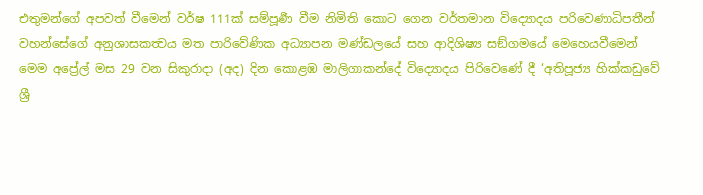එතුමන්ගේ අපවත් වීමෙන් වර්ෂ 111ක් සම්පූර්‍ණ වීම නිමිති කොට ගෙන වර්තමාන විද්‍යොදය පරිවෙණාධිපතීන් වහන්සේගේ අනුශාසකත්‍වය මත පාරිවේණික අධ්‍යාපන මණ්ඩලයේ සහ ආදිශිෂ්‍ය සඞ්ගමයේ මෙහෙයවීමෙන් මෙම අප්‍රේල් මස 29 වන සිකුරාදා (අද) දින කොළඹ මාලිගාකන්දේ විද්‍යොදය පිරිවෙණේ දී ‘අතිපූජ්‍ය හික්කඩුවේ ශ්‍රී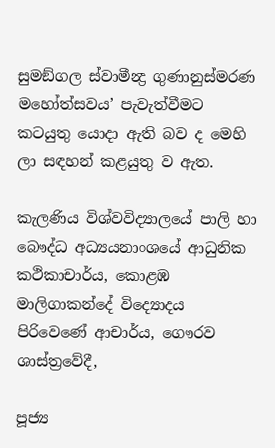සුමඞ්ගල ස්වාමීන්‍ද්‍ර ගුණානුස්මරණ මහෝත්සවය’ පැවැත්වීමට කටයුතු යොදා ඇති බව ද මෙහි ලා සඳහන් කළයුතු ව ඇත.

කැලණිය විශ්වවිද්‍යාලයේ පාලි හා බෞද්ධ අධ්‍යයනාංශයේ ආධුනික කථිකාචාර්ය, කොළඹ මාලිගාකන්දේ විද්‍යොදය පිරිවෙණේ ආචාර්ය, ගෞරව ශාස්ත්‍රවේදී,

පූජ්‍ය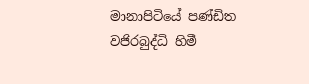මානාපිටියේ පණ්ඩිත වජිරබුද්ධි හිමී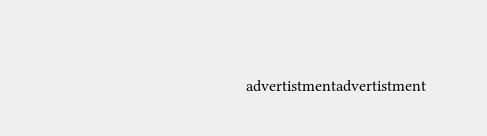advertistmentadvertistment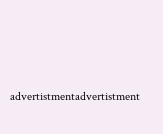advertistmentadvertistment